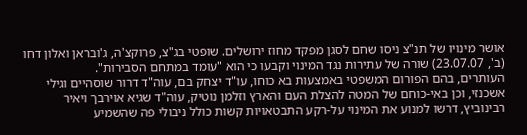אושר מינויו של תנ"צ ניסו שחם לסגן מפקד מחוז ירושלים. שופטי בג"צ, פרוקצ'ה, ג'ובראן ואלון דחו (ב', 23.07.07) שורה של עתירות נגד המינוי וקבעו כי הוא "עומד במתחם הסבירות".
העותרים, בהם הפורום המשפטי באמצעות בא כוחו, עו"ד יצחק בם, עוה"ד דרור שוסהיים וגילי אשכנזי, וכן באי-כוחם של המטה להצלת העם והארץ וזלמן נוטיק, עוה"ד שגיא אוירבך ויאיר רבינוביץ, דרשו למנוע את המינוי על-רקע התבטאויות קשות כולל ניבולי פה שהשמיע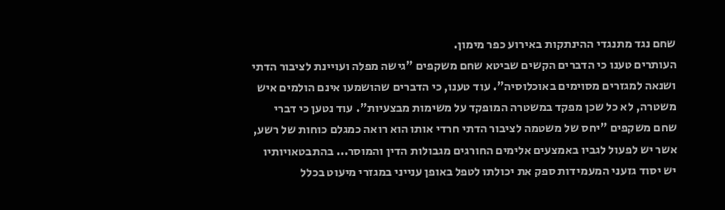שחם נגד מתנגדי ההינתקות באירוע כפר מימון.
העותרים טענו כי הדברים הקשים שביטא שחם משקפים "גישה מפלה ועויינת לציבור הדתי ושנאה למגזרים מסוימים באוכלוסיה". עוד טענו, כי הדברים שהושמעו אינם הולמים איש משטרה, לא כל שכן מפקד במשטרה המופקד על משימות מבצעיות". עוד נטען כי דברי שחם משקפים "יחס של משטמה לציבור הדתי חרדי אותו הוא רואה כמגלם כוחות של רשע, אשר יש לפעול לגביו באמצעים אלימים החורגים מגבולות הדין והמוסר... בהתבטאויותיו יש יסוד גזעני המעמידות ספק את יכולתו לטפל באופן ענייני במגזרי מיעוט בכלל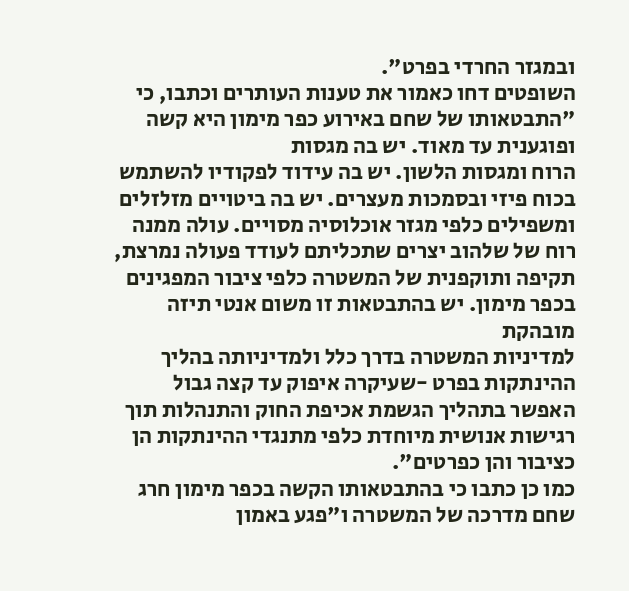ובמגזר החרדי בפרט".
השופטים דחו כאמור את טענות העותרים וכתבו, כי "התבטאותו של שחם באירוע כפר מימון היא קשה ופוגענית עד מאוד. יש בה מגסות
הרוח ומגסות הלשון. יש בה עידוד לפקודיו להשתמש בכוח פיזי ובסמכות מעצרים. יש בה ביטויים מזלזלים ומשפילים כלפי מגזר אוכלוסיה מסויים. עולה ממנה רוח של שלהוב יצרים שתכליתם לעודד פעולה נמרצת, תקיפה ותוקפנית של המשטרה כלפי ציבור המפגינים בכפר מימון. יש בהתבטאות זו משום אנטי תיזה מובהקת
למדיניות המשטרה בדרך כלל ולמדיניותה בהליך ההינתקות בפרט -שעיקרה איפוק עד קצה גבול האפשר בתהליך הגשמת אכיפת החוק והתנהלות תוך רגישות אנושית מיוחדת כלפי מתנגדי ההינתקות הן כציבור והן כפרטים".
כמו כן כתבו כי בהתבטאותו הקשה בכפר מימון חרג שחם מדרכה של המשטרה ו"פגע באמון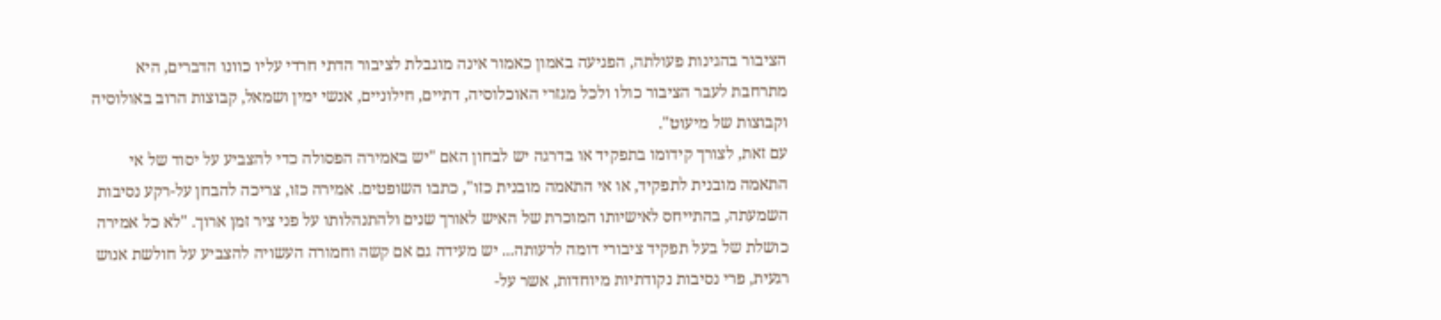הציבור בהגינות פעולתה, הפגיעה באמון כאמור אינה מוגבלת לציבור הדתי חרדי עליו כוונו הדברים, היא מתרחבת לעבר הציבור כולו ולכל מגזרי האוכלוסיה, דתיים, חילוניים, אנשי ימין ושמאל, קבוצות הרוב באולוסיה וקבוצות של מיעוט".
עם זאת, לצורך קידומו בתפקיד או בדרגה יש לבחון האם "יש באמירה הפסולה כדי להצביע על יסוד של אי התאמה מובנית לתפקיד, או אי התאמה מובנית כזו", כתבו השופטים. אמירה כזו, צריכה להבחן על-רקע נסיבות השמעתה, בהתייחס לאישיותו המוכרת של האיש לאורך שנים ולהתנהלותו על פני ציר זמן ארוך. "לא כל אמירה כושלת של בעל תפקיד ציבורי דומה לרעותה... יש מעידה גם אם קשה וחמורה העשויה להצביע על חולשת אנוש רגעית, פרי נסיבות נקודתיות מיוחדות, אשר על-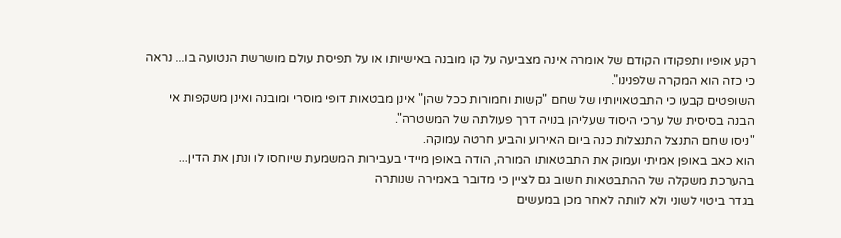רקע אופיו ותפקודו הקודם של אומרה אינה מצביעה על קו מובנה באישיותו או על תפיסת עולם מושרשת הנטועה בו... נראה כי כזה הוא המקרה שלפנינו".
השופטים קבעו כי התבטאויותיו של שחם "קשות וחמורות ככל שהן" אינן מבטאות דופי מוסרי ומובנה ואינן משקפות אי הבנה בסיסית של ערכי היסוד שעליהן בנויה דרך פעולתה של המשטרה".
"ניסו שחם התנצל התנצלות כנה ביום האירוע והביע חרטה עמוקה.
הוא כאב באופן אמיתי ועמוק את התבטאותו המורה, הודה באופן מיידי בעבירות המשמעת שיוחסו לו ונתן את הדין... בהערכת משקלה של ההתבטאות חשוב גם לציין כי מדובר באמירה שנותרה
בגדר ביטוי לשוני ולא לוותה לאחר מכן במעשים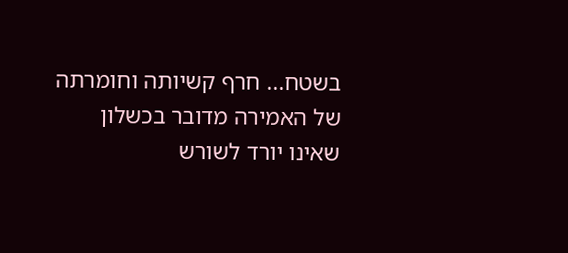בשטח... חרף קשיותה וחומרתה של האמירה מדובר בכשלון שאינו יורד לשורש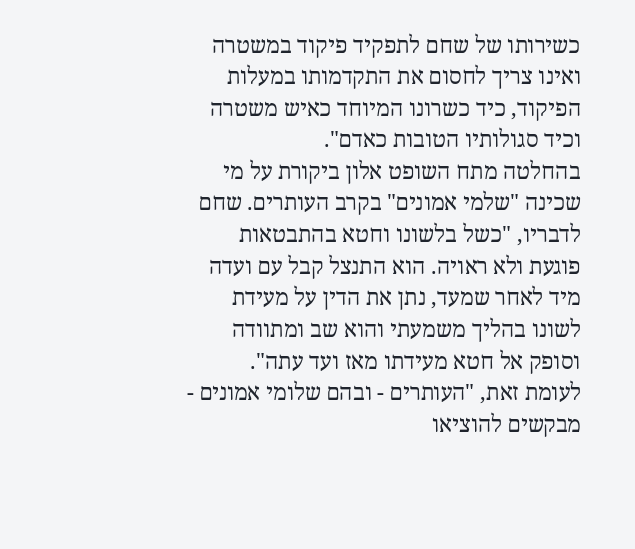כשירותו של שחם לתפקיד פיקוד במשטרה ואינו צריך לחסום את התקדמותו במעלות הפיקוד, כיד כשרונו המיוחד כאיש משטרה וכיד סגולותיו הטובות כאדם".
בהחלטה מתח השופט אלון ביקורת על מי שכינה "שלמי אמונים" בקרב העותרים. שחם לדבריו, "כשל בלשונו וחטא בהתבטאות פוגעת ולא ראויה. הוא התנצל קבל עם ועדה מיד לאחר שמעד, נתן את הדין על מעידת לשונו בהליך משמעתי והוא שב ומתוודה וסופק אל חטא מעידתו מאז ועד עתה".
לעומת זאת, "העותרים - ובהם שלומי אמונים - מבקשים להוציאו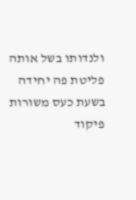ולנדותו בשל אותה פליטת פה יחידה בשעת כעס משורות פיקוד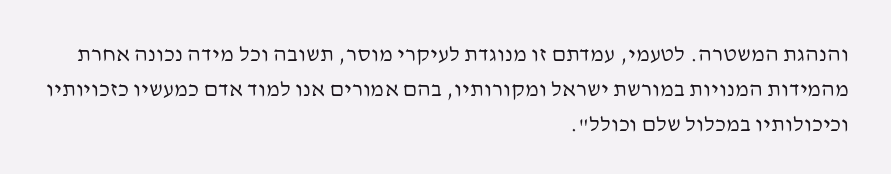והנהגת המשטרה. לטעמי, עמדתם זו מנוגדת לעיקרי מוסר, תשובה וכל מידה נכונה אחרת מהמידות המנויות במורשת ישראל ומקורותיו, בהם אמורים אנו למוד אדם כמעשיו כזכויותיו וכיכולותיו במכלול שלם וכולל".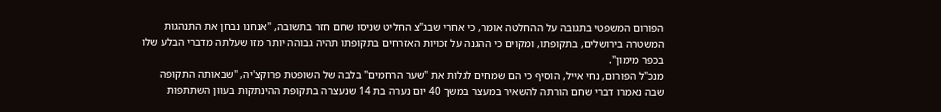הפורום המשפטי בתגובה על ההחלטה אומר, כי אחרי שבג"צ החליט שניסו שחם חזר בתשובה, "אנחנו נבחן את התנהגות המשטרה בירושלים, בתקופתו, ומקוים כי ההגנה על זכויות האזרחים בתקופתו תהיה גבוהה יותר מזו שעלתה מדברי הבלע שלו בכפר מימון".
מנכ"ל הפורום, נחי אייל, הוסיף כי הם שמחים לגלות את "שער הרחמים" בלבה של השופטת פרוקצ'יה, "שבאותה התקופה שבה נאמרו דברי שחם הורתה להשאיר במעצר במשך 40 יום נערה בת 14 שנעצרה בתקופת ההינתקות בעוון השתתפות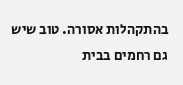בהתקהלות אסורה. טוב שיש גם רחמים בבית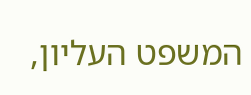המשפט העליון,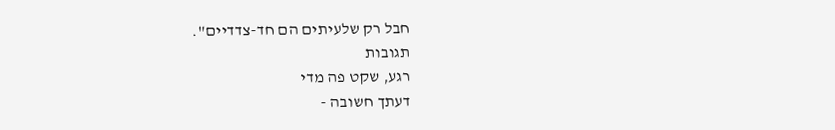חבל רק שלעיתים הם חד-צדדיים".
תגובות
רגע, שקט פה מדי
דעתך חשובה -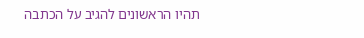תהיו הראשונים להגיב על הכתבה